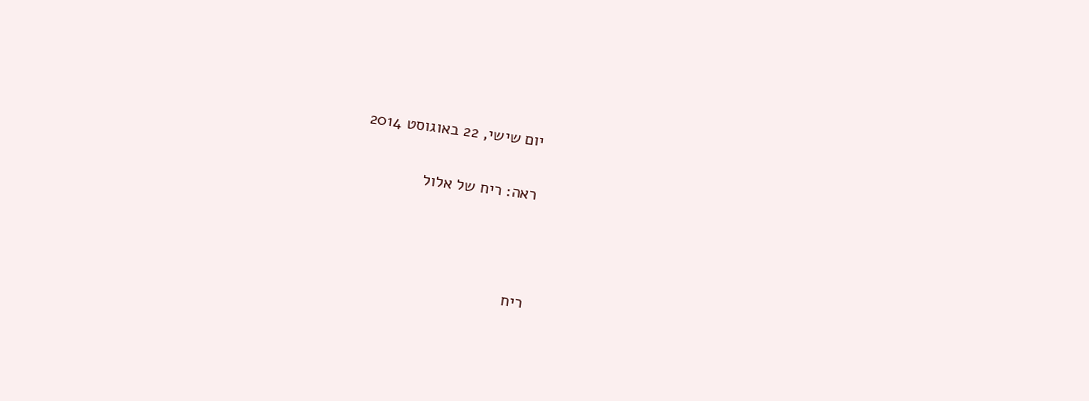יום שישי, 22 באוגוסט 2014

ראה: ריח של אלול



ריח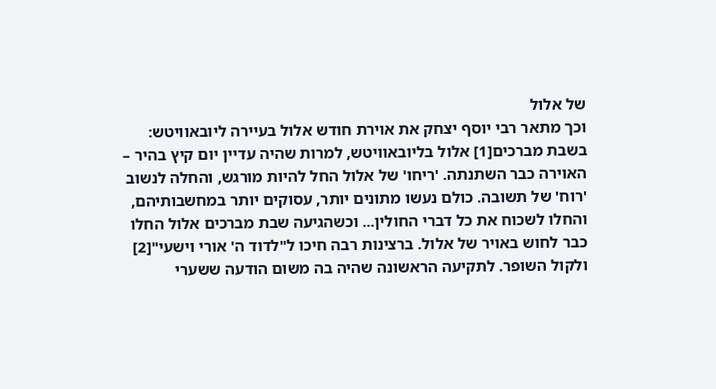של אלול
וכך מתאר רבי יוסף יצחק את אוירת חודש אלול בעיירה ליובאוויטש:
בשבת מברכים[1] אלול בליובאוויטש, למרות שהיה עדיין יום קיץ בהיר – האוירה כבר השתנתה. 'ריחו' של אלול החל להיות מורגש, והחלה לנשוב 'רוח' של תשובה. כולם נעשו מתונים יותר, עסוקים יותר במחשבותיהם, והחלו לשכוח את כל דברי החולין... וכשהגיעה שבת מברכים אלול החלו כבר לחוש באויר של אלול. ברצינות רבה חיכו ל"לדוד ה' אורי וישעי"[2] ולקול השופר. לתקיעה הראשונה שהיה בה משום הודעה ששערי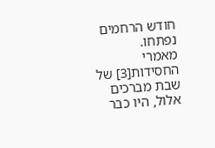חודש הרחמים נפתחו.
מאמרי החסידות[3] של שבת מברכים אלול, היו כבר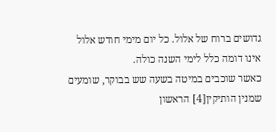גדושים ברוח של אלול. כל יום מימי חודש אלול אינו דומה כלל לימי השנה כולה.
כאשר שוכבים במיטה בשעה שש בבוקר, שומעים שמנין הותיקין[4] הראשון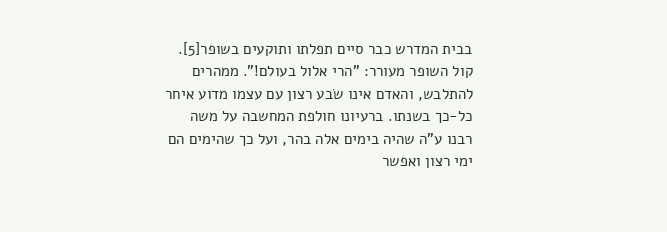בבית המדרש כבר סיים תפלתו ותוקעים בשופר[5]. קול השופר מעורר: "הרי אלול בעולם!". ממהרים להתלבש, והאדם אינו שׂבע רצון עם עצמו מדוע איחר כל-כך בשנתו. ברעיונו חולפת המחשבה על משה רבנו ע"ה שהיה בימים אלה בהר, ועל כך שהימים הם ימי רצון ואפשר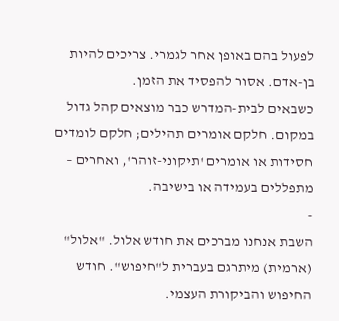לפעול בהם באופן אחר לגמרי. צריכים להיות בן-אדם. אסור להפסיד את הזמן.
כשבאים לבית-המדרש כבר מוצאים קהל גדול במקום. חלקם אומרים תהילים; חלקם לומדים חסידות או אומרים 'תיקוני-זוהר', ואחרים – מתפללים בעמידה או בישיבה.
-
השבת אנחנו מברכים את חודש אלול. "אלול" (ארמית) מיתרגם בעברית ל"חיפוש". חודש החיפוש והביקורת העצמי.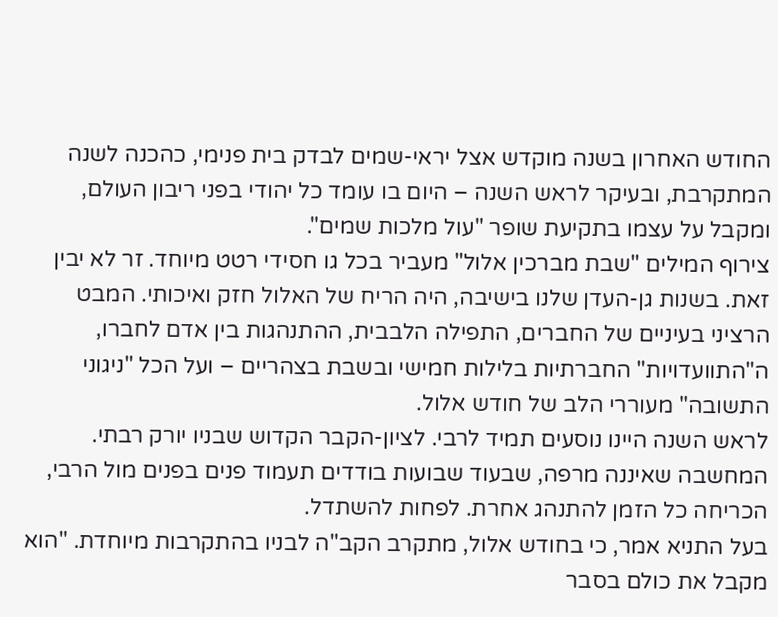החודש האחרון בשנה מוקדש אצל יראי-שמים לבדק בית פנימי, כהכנה לשנה המתקרבת, ובעיקר לראש השנה – היום בו עומד כל יהודי בפני ריבון העולם, ומקבל על עצמו בתקיעת שופר "עול מלכות שמים".
צירוף המילים "שבת מברכין אלול" מעביר בכל גו חסידי רטט מיוחד. זר לא יבין זאת. בשנות גן-העדן שלנו בישיבה, היה הריח של האלול חזק ואיכותי. המבט הרציני בעיניים של החברים, התפילה הלבבית, ההתנהגות בין אדם לחברו, ה"התוועדויות" החברתיות בלילות חמישי ובשבת בצהריים – ועל הכל "ניגוני התשובה" מעוררי הלב של חודש אלול.
לראש השנה היינו נוסעים תמיד לרבי. לציון-הקבר הקדוש שבניו יורק רבתי. המחשבה שאיננה מרפה, שבעוד שבועות בודדים תעמוד פנים בפנים מול הרבי, הכריחה כל הזמן להתנהג אחרת. לפחות להשתדל.
בעל התניא אמר, כי בחודש אלול, מתקרב הקב"ה לבניו בהתקרבות מיוחדת. "הוא מקבל את כולם בסבר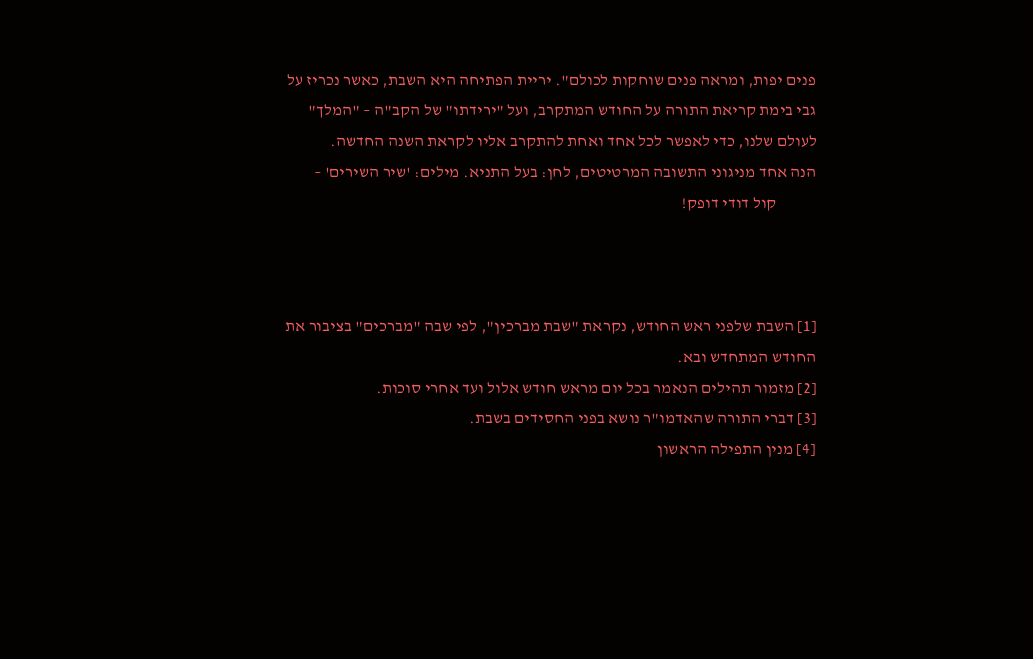פנים יפות, ומראה פנים שוחקות לכולם". יריית הפתיחה היא השבת, כאשר נכריז על גבי בימת קריאת התורה על החודש המתקרב, ועל "ירידתו" של הקב"ה – "המלך" לעולם שלנו, כדי לאפשר לכל אחד ואחת להתקרב אליו לקראת השנה החדשה.
הנה אחד מניגוני התשובה המרטיטים, לחן: בעל התניא. מילים: 'שיר השירים' –
            קול דודי דופק!



[1] השבת שלפני ראש החודש, נקראת "שבת מברכין", לפי שבה "מברכים" בציבור את החודש המתחדש ובא.
[2] מזמור תהילים הנאמר בכל יום מראש חודש אלול ועד אחרי סוכות.
[3] דברי התורה שהאדמו"ר נושא בפני החסידים בשבת.
[4] מנין התפילה הראשון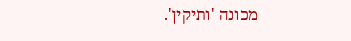מכונה 'ותיקין'.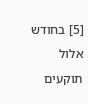[5] בחודש אלול תוקעים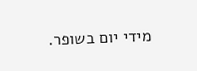מידי יום בשופר.